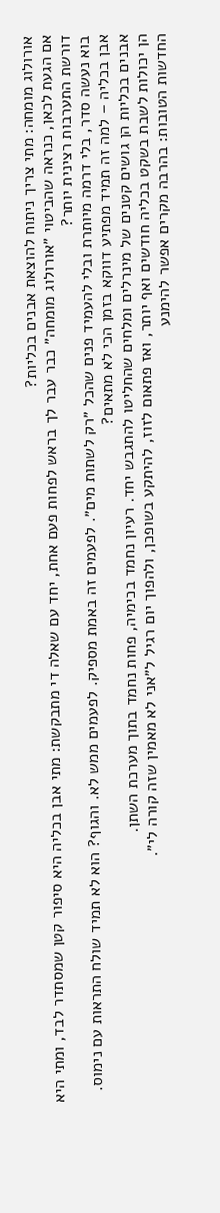אורולוג מומחה: מתי צריך ניתוח להוצאת אבנים בכליות?
אם הגעת לכאן, כנראה שהביטוי ״אורולוג מומחה״ כבר עבר לך בראש לפחות פעם אחת, יחד עם שאלה די מתבקשת: מתי אבן בכליה היא סיפור קטן שמסתדר לבד, ומתי היא דורשת התערבות רצינית יותר?
בוא נעשה סדר, בלי דרמה מיותרת ובלי להעמיד פנים שהכל ״רק לשתות מים״. לפעמים זה באמת מספיק. לפעמים ממש לא. והגוף? הוא לא תמיד שולח התראות עם נימוס.
אבן בכליה – למה זה תמיד מפתיע דווקא בזמן הכי לא מתאים?
אבנים בכליות הן גושים קטנים של מינרלים ומלחים שהחליטו להתגבש יחד. רעיון נחמד בכימיה, פחות נחמד בתוך מערכת השתן.
הן יכולות לשבת בשקט בכליה חודשים ואף יותר, ואז פתאום לזוז, להיתקע בשופכן, ולהפוך יום רגיל ל״אני לא מאמין שזה קורה לי״.
החדשות הטובות: בהרבה מקרים אפשר להימנע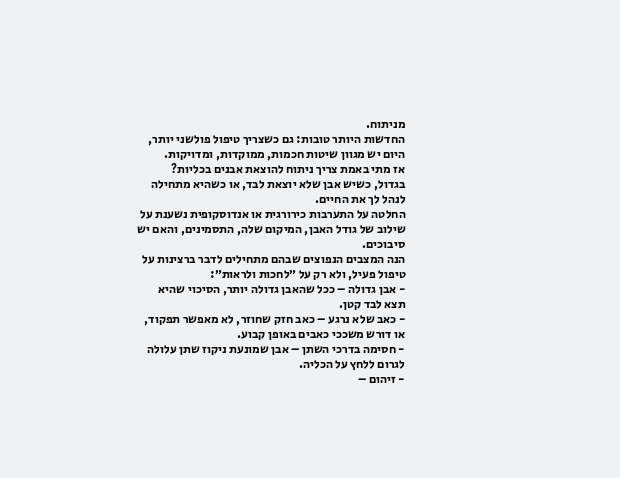מניתוח.
החדשות היותר טובות: גם כשצריך טיפול פולשני יותר, היום יש מגוון שיטות חכמות, ממוקדות, ומדויקות.
אז מתי באמת צריך ניתוח להוצאת אבנים בכליות?
בגדול, כשיש אבן שלא יוצאת לבד, או כשהיא מתחילה לנהל לך את החיים.
החלטה על התערבות כירורגית או אנדוסקופית נשענת על שילוב של גודל האבן, המיקום שלה, התסמינים, והאם יש סיבוכים.
הנה המצבים הנפוצים שבהם מתחילים לדבר ברצינות על טיפול פעיל, ולא רק על ״לחכות ולראות״:
- אבן גדולה – ככל שהאבן גדולה יותר, הסיכוי שהיא תצא לבד קטן.
- כאב שלא נרגע – כאב חזק שחוזר, לא מאפשר תפקוד, או דורש משככי כאבים באופן קבוע.
- חסימה בדרכי השתן – אבן שמונעת ניקוז שתן עלולה לגרום ללחץ על הכליה.
- זיהום –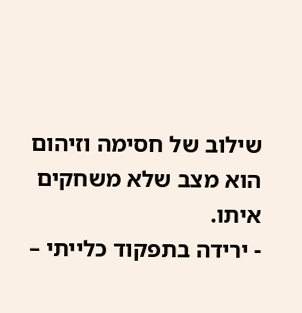שילוב של חסימה וזיהום הוא מצב שלא משחקים איתו.
- ירידה בתפקוד כלייתי –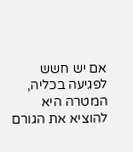אם יש חשש לפגיעה בכליה, המטרה היא להוציא את הגורם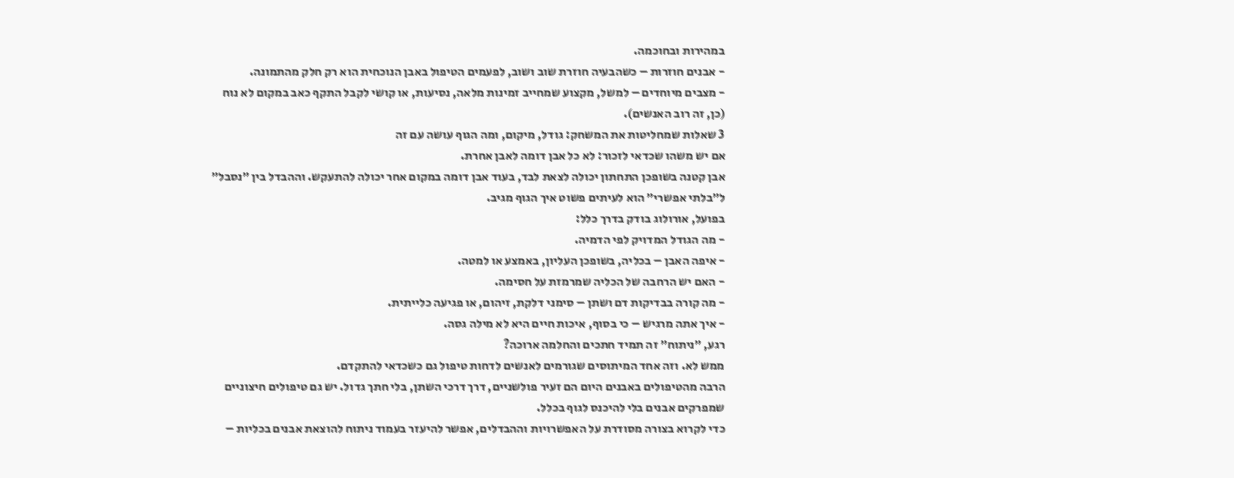במהירות ובחוכמה.
- אבנים חוזרות – כשהבעיה חוזרת שוב ושוב, לפעמים הטיפול באבן הנוכחית הוא רק חלק מהתמונה.
- מצבים מיוחדים – למשל, מקצוע שמחייב זמינות מלאה, נסיעות, או קושי לקבל התקף כאב במקום לא נוח (כן, זה רוב האנשים).
3 שאלות שמחליטות את המשחק: גודל, מיקום, ומה הגוף עושה עם זה
אם יש משהו שכדאי לזכור: לא כל אבן דומה לאבן אחרת.
אבן קטנה בשופכן התחתון יכולה לצאת לבד, בעוד אבן דומה במקום אחר יכולה להתעקש. וההבדל בין ״נסבל״ ל״בלתי אפשרי״ הוא לעיתים פשוט איך הגוף מגיב.
בפועל, אורולוג בודק בדרך כלל:
- מה הגודל המדויק לפי הדמיה.
- איפה האבן – בכליה, בשופכן העליון, באמצע או למטה.
- האם יש הרחבה של הכליה שמרמזת על חסימה.
- מה קורה בבדיקות דם ושתן – סימני דלקת, זיהום, או פגיעה כלייתית.
- איך אתה מרגיש – כי בסוף, איכות חיים היא לא מילה גסה.
רגע, ״ניתוח״ זה תמיד חתכים והחלמה ארוכה?
ממש לא. וזה אחד המיתוסים שגורמים לאנשים לדחות טיפול גם כשכדאי להתקדם.
הרבה מהטיפולים באבנים היום הם זעיר פולשניים, דרך דרכי השתן, בלי חתך גדול. יש גם טיפולים חיצוניים שמפרקים אבנים בלי להיכנס לגוף בכלל.
כדי לקרוא בצורה מסודרת על האפשרויות וההבדלים, אפשר להיעזר בעמוד ניתוח להוצאת אבנים בכליות –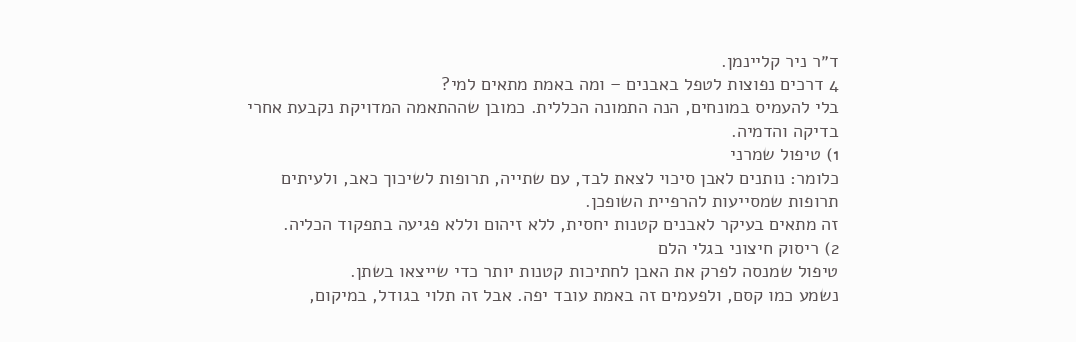ד״ר ניר קליינמן.
4 דרכים נפוצות לטפל באבנים – ומה באמת מתאים למי?
בלי להעמיס במונחים, הנה התמונה הכללית. כמובן שההתאמה המדויקת נקבעת אחרי בדיקה והדמיה.
1) טיפול שמרני
כלומר: נותנים לאבן סיכוי לצאת לבד, עם שתייה, תרופות לשיכוך כאב, ולעיתים תרופות שמסייעות להרפיית השופכן.
זה מתאים בעיקר לאבנים קטנות יחסית, ללא זיהום וללא פגיעה בתפקוד הכליה.
2) ריסוק חיצוני בגלי הלם
טיפול שמנסה לפרק את האבן לחתיכות קטנות יותר כדי שייצאו בשתן.
נשמע כמו קסם, ולפעמים זה באמת עובד יפה. אבל זה תלוי בגודל, במיקום,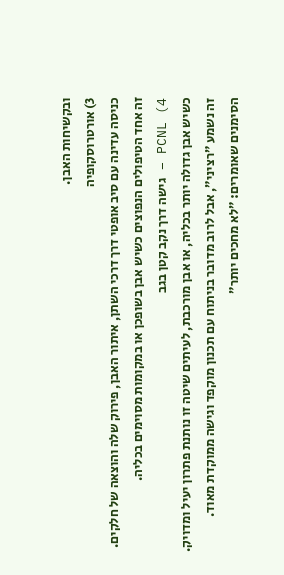ובקשיחות האבן.
3) אורטרוסקופיה
כניסה עדינה עם סיב אופטי דרך דרכי השתן, איתור האבן, פירוק שלה והוצאה של חלקים.
זה אחד הטיפולים הנפוצים כשיש אבן בשופכן או במקומות מסוימים בכליה.
4) PCNL – גישה דרך נקב קטן בגב
כשיש אבן גדולה יותר בכליה, או אבן מורכבת, לעיתים שיטה זו נותנת פתרון יעיל ומדויק.
זה נשמע ״רציני״, אבל לרוב מדובר בניתוח עם תכנון מוקפד וגישה ממוקדת מאוד.
הסימנים שאומרים: ״לא מחכים יותר״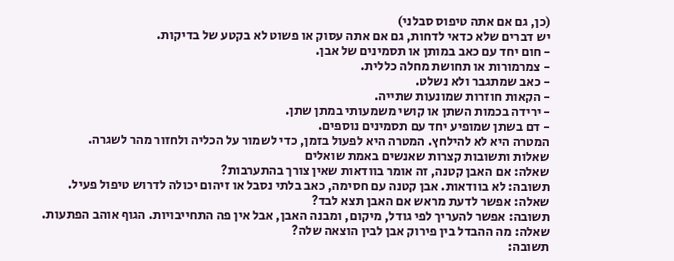(כן, גם אם אתה טיפוס סבלני)
יש דברים שלא כדאי לדחות, גם אם אתה עסוק או פשוט לא בקטע של בדיקות.
- חום יחד עם כאב במותן או תסמינים של אבן.
- צמרמורות או תחושת מחלה כללית.
- כאב שמתגבר ולא נשלט.
- הקאות חוזרות שמונעות שתייה.
- ירידה בכמות השתן או קושי משמעותי במתן שתן.
- דם בשתן שמופיע יחד עם תסמינים נוספים.
המטרה היא לא להילחץ. המטרה היא לפעול בזמן, כדי לשמור על הכליה ולחזור מהר לשגרה.
שאלות ותשובות קצרות שאנשים באמת שואלים
שאלה: אם האבן קטנה, זה אומר בוודאות שאין צורך בהתערבות?
תשובה: לא בוודאות. אבן קטנה עם חסימה, כאב בלתי נסבל או זיהום יכולה לדרוש טיפול פעיל.
שאלה: אפשר לדעת מראש אם האבן תצא לבד?
תשובה: אפשר להעריך לפי גודל, מיקום, ומבנה האבן, אבל אין פה התחייבויות. הגוף אוהב הפתעות.
שאלה: מה ההבדל בין פירוק אבן לבין הוצאה שלה?
תשובה: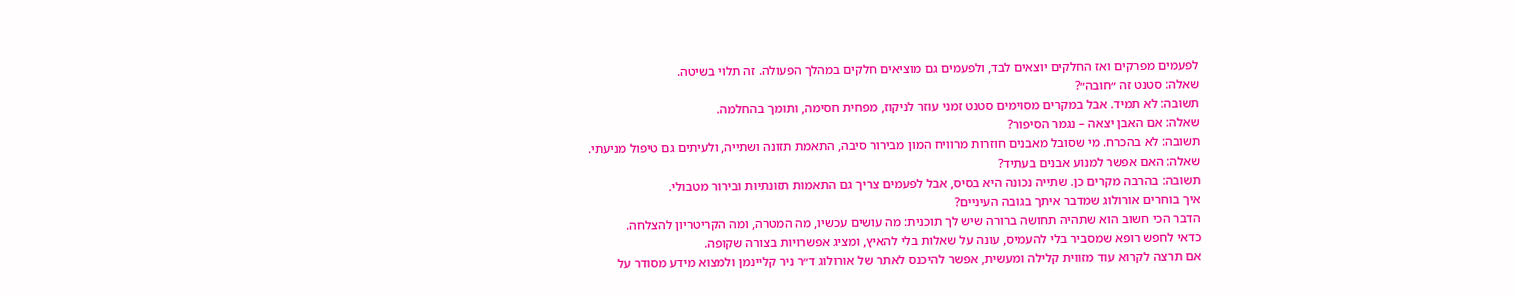לפעמים מפרקים ואז החלקים יוצאים לבד, ולפעמים גם מוציאים חלקים במהלך הפעולה. זה תלוי בשיטה.
שאלה: סטנט זה ״חובה״?
תשובה: לא תמיד. אבל במקרים מסוימים סטנט זמני עוזר לניקוז, מפחית חסימה, ותומך בהחלמה.
שאלה: אם האבן יצאה – נגמר הסיפור?
תשובה: לא בהכרח. מי שסובל מאבנים חוזרות מרוויח המון מבירור סיבה, התאמת תזונה ושתייה, ולעיתים גם טיפול מניעתי.
שאלה: האם אפשר למנוע אבנים בעתיד?
תשובה: בהרבה מקרים כן. שתייה נכונה היא בסיס, אבל לפעמים צריך גם התאמות תזונתיות ובירור מטבולי.
איך בוחרים אורולוג שמדבר איתך בגובה העיניים?
הדבר הכי חשוב הוא שתהיה תחושה ברורה שיש לך תוכנית: מה עושים עכשיו, מה המטרה, ומה הקריטריון להצלחה.
כדאי לחפש רופא שמסביר בלי להעמיס, עונה על שאלות בלי להאיץ, ומציג אפשרויות בצורה שקופה.
אם תרצה לקרוא עוד מזווית קלילה ומעשית, אפשר להיכנס לאתר של אורולוג ד״ר ניר קליינמן ולמצוא מידע מסודר על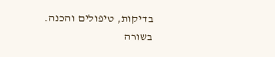בדיקות, טיפולים והכנה.
בשורה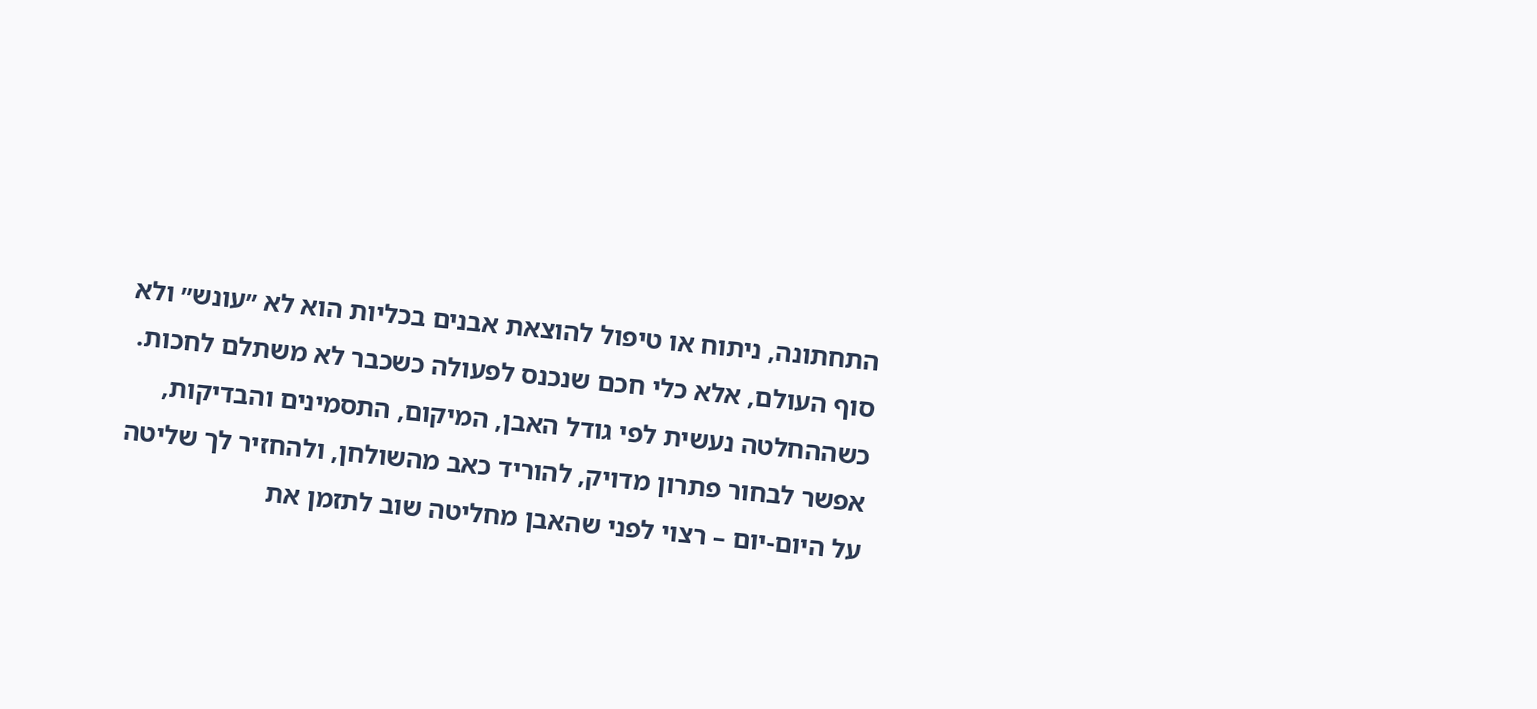התחתונה, ניתוח או טיפול להוצאת אבנים בכליות הוא לא ״עונש״ ולא סוף העולם, אלא כלי חכם שנכנס לפעולה כשכבר לא משתלם לחכות. כשההחלטה נעשית לפי גודל האבן, המיקום, התסמינים והבדיקות, אפשר לבחור פתרון מדויק, להוריד כאב מהשולחן, ולהחזיר לך שליטה על היום-יום – רצוי לפני שהאבן מחליטה שוב לתזמן את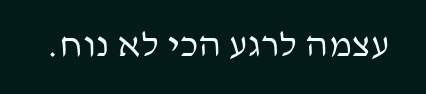עצמה לרגע הכי לא נוח.